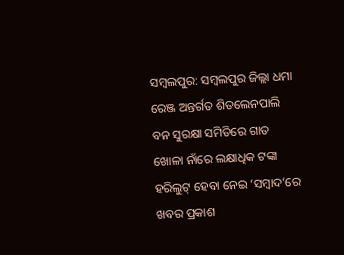ସମ୍ବଲପୁର: ସମ୍ବଲପୁର ଜିଲ୍ଲା ଧମା ରେଞ୍ଜ ଅନ୍ତର୍ଗତ ଶିତଲେନପାଲି ବନ ସୁରକ୍ଷା ସମିତିରେ ଗାତ ଖୋଳା ନାଁରେ ଲକ୍ଷାଧିକ ଟଙ୍କା ହରିଲୁଟ୍ ହେବା ନେଇ ‘ସମ୍ବାଦ’ରେ ଖବର ପ୍ରକାଶ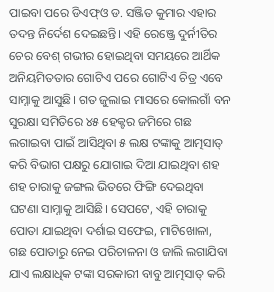ପାଇବା ପରେ ଡିଏଫ୍ଓ ଡ. ସଞ୍ଜିତ କୁମାର ଏହାର ତଦନ୍ତ ନିର୍ଦେଶ ଦେଇଛନ୍ତି। ଏହି ରେଞ୍ଜ୍ରେ ଦୁର୍ନୀତିର ଚେର ବେଶ୍ ଗଭୀର ହୋଇଥିବା ସମୟରେ ଆର୍ଥିକ ଅନିୟମିତତାର ଗୋଟିଏ ପରେ ଗୋଟିଏ ଚିତ୍ର ଏବେ ସାମ୍ନାକୁ ଆସୁଛି। ଗତ ଜୁଲାଇ ମାସରେ କୋଲଗାଁ ବନ ସୁରକ୍ଷା ସମିତିରେ ୪୫ ହେକ୍ଟର ଜମିରେ ଗଛ ଲଗାଇବା ପାଇଁ ଆସିଥିବା ୫ ଲକ୍ଷ ଟଙ୍କାକୁ ଆତ୍ମସାତ୍ କରି ବିଭାଗ ପକ୍ଷରୁ ଯୋଗାଇ ଦିଆ ଯାଇଥିବା ଶହ ଶହ ଚାରାକୁ ଜଙ୍ଗଲ ଭିତରେ ଫିଙ୍ଗି ଦେଇଥିବା ଘଟଣା ସାମ୍ନାକୁ ଆସିଛି। ସେପଟେ, ଏହି ଚାରାକୁ ପୋତା ଯାଇଥିବା ଦର୍ଶାଇ ସଫେଇ, ମାଟିଖୋଳା, ଗଛ ପୋତାରୁ ନେଇ ପରିଚାଳନା ଓ ଜାଲି ଲଗାଯିବା ଯାଏ ଲକ୍ଷାଧିକ ଟଙ୍କା ସରକାରୀ ବାବୁ ଆତ୍ମସାତ୍ କରି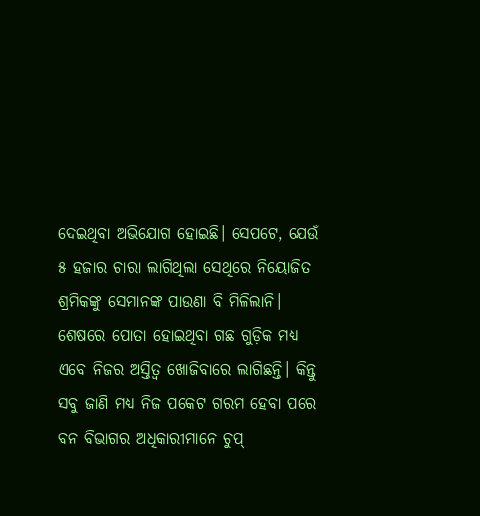ଦେଇଥିବା ଅଭିଯୋଗ ହୋଇଛି। ସେପଟେ, ଯେଉଁ ୫ ହଜାର ଚାରା ଲାଗିଥିଲା ସେଥିରେ ନିୟୋଜିତ ଶ୍ରମିକଙ୍କୁ ସେମାନଙ୍କ ପାଉଣା ବି ମିଳିଲାନି। ଶେଷରେ ପୋତା ହୋଇଥିବା ଗଛ ଗୁଡ଼ିକ ମଧ୍ୟ ଏବେ ନିଜର ଅସ୍ତିତ୍ବ ଖୋଜିବାରେ ଲାଗିଛନ୍ତି। କିନ୍ତୁ ସବୁ ଜାଣି ମଧ୍ୟ ନିଜ ପକେଟ ଗରମ ହେବା ପରେ ବନ ବିଭାଗର ଅଧିକାରୀମାନେ ଚୁପ୍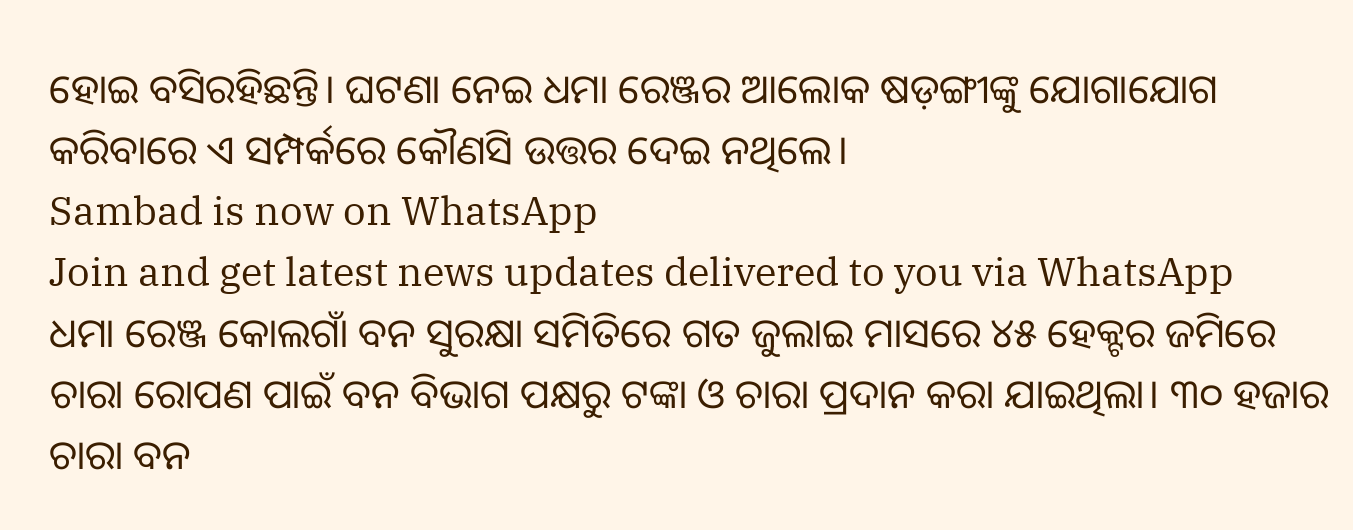ହୋଇ ବସିରହିଛନ୍ତି। ଘଟଣା ନେଇ ଧମା ରେଞ୍ଜର ଆଲୋକ ଷଡ଼ଙ୍ଗୀଙ୍କୁ ଯୋଗାଯୋଗ କରିବାରେ ଏ ସମ୍ପର୍କରେ କୌଣସି ଉତ୍ତର ଦେଇ ନଥିଲେ।
Sambad is now on WhatsApp
Join and get latest news updates delivered to you via WhatsApp
ଧମା ରେଞ୍ଜ କୋଲଗାଁ ବନ ସୁରକ୍ଷା ସମିତିରେ ଗତ ଜୁଲାଇ ମାସରେ ୪୫ ହେକ୍ଟର ଜମିରେ ଚାରା ରୋପଣ ପାଇଁ ବନ ବିଭାଗ ପକ୍ଷରୁ ଟଙ୍କା ଓ ଚାରା ପ୍ରଦାନ କରା ଯାଇଥିଲା। ୩୦ ହଜାର ଚାରା ବନ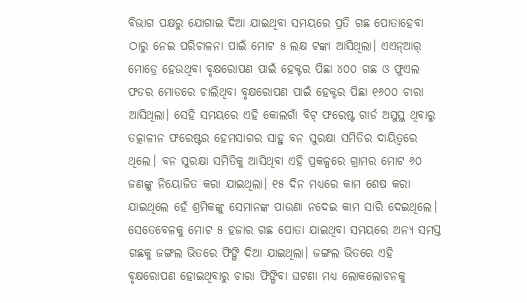ବିଭାଗ ପକ୍ଷରୁ ଯୋଗାଇ ଦିଆ ଯାଇଥିବା ସମୟରେ ପ୍ରତି ଗଛ ପୋତାହେବା ଠାରୁ ନେଇ ପରିଚାଳନା ପାଇଁ ମୋଟ ୫ ଲକ୍ଷ ଟଙ୍କା ଆସିଥିଲା। ଏଏନ୍ଆର୍ ମୋଡ୍ରେ ହେଉଥିବା ବୃକ୍ଷରୋପଣ ପାଇଁ ହେକ୍ଟର ପିଛା ୪୦୦ ଗଛ ଓ ଫୁଏଲ ଫଡର ମୋଡରେ ଚାଲିଥିବା ବୃକ୍ଷରୋପଣ ପାଇଁ ହେକ୍ଟର ପିଛା ୧୬୦୦ ଚାରା ଆସିଥିଲା। ସେହି ସମୟରେ ଏହି କୋଲଗାଁ ବିଟ୍ ଫରେଷ୍ଟ ଗାର୍ଡ ଅସୁସ୍ଥ ଥିବାରୁ ତତ୍କାଳୀନ ଫରେଷ୍ଟର ହେମସାଗର ସାହୁ ବନ ସୁରକ୍ଷା ସମିତିର ଦାୟିତ୍ବରେ ଥିଲେ। ବନ ସୁରକ୍ଷା ସମିତିକୁ ଆସିଥିବା ଏହି ପ୍ରକଳ୍ପରେ ଗ୍ରାମର ମୋଟ ୬୦ ଜଣଙ୍କୁ ନିୟୋଜିତ କରା ଯାଇଥିଲା। ୧୫ ଦିନ ମଧ୍ୟରେ କାମ ଶେଷ କରା ଯାଇଥିଲେ ହେଁ ଶ୍ରମିକଙ୍କୁ ସେମାନଙ୍କ ପାଉଣା ନଦେଇ କାମ ସାରି ଦେଇଥିଲେ। ସେତେବେଳକୁ ମୋଟ ୫ ହଜାର ଗଛ ପୋତା ଯାଇଥିବା ସମୟରେ ଅନ୍ୟ ସମସ୍ତ ଗଛକୁ ଜଙ୍ଗଲ ଭିତରେ ଫିଙ୍ଗି ଦିଆ ଯାଇଥିଲା। ଜଙ୍ଗଲ ଭିତରେ ଏହି ବୃକ୍ଷରୋପଣ ହୋଇଥିବାରୁ ଚାରା ଫିଙ୍ଗିବା ଘଟଣା ମଧ୍ୟ ଲୋକଲୋଚନକୁ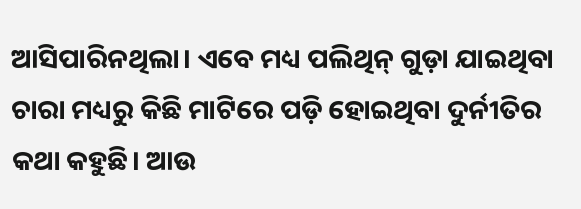ଆସିପାରିନଥିଲା। ଏବେ ମଧ୍ୟ ପଲିଥିନ୍ ଗୁଡ଼ା ଯାଇଥିବା ଚାରା ମଧ୍ୟରୁ କିଛି ମାଟିରେ ପଡ଼ି ହୋଇଥିବା ଦୁର୍ନୀତିର କଥା କହୁଛି। ଆଉ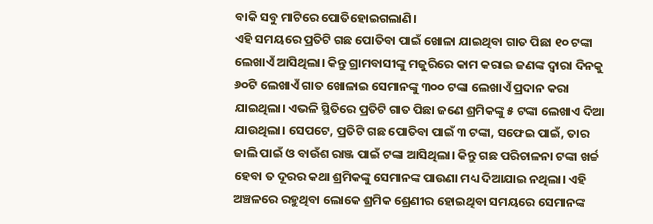ବାକି ସବୁ ମାଟିରେ ପୋତିହୋଇଗଲାଣି।
ଏହି ସମୟରେ ପ୍ରତିଟି ଗଛ ପୋତିବା ପାଇଁ ଖୋଳା ଯାଇଥିବା ଗାତ ପିଛା ୧୦ ଟଙ୍କା ଲେଖାଏଁ ଆସିଥିଲା। କିନ୍ତୁ ଗ୍ରାମବାସୀଙ୍କୁ ମଜୁରିରେ କାମ କରାଇ ଜଣଙ୍କ ଦ୍ବାରା ଦିନକୁ ୬୦ଟି ଲେଖାଏଁ ଗାତ ଖୋଳାଇ ସେମାନଙ୍କୁ ୩୦୦ ଟଙ୍କା ଲେଖାଏଁ ପ୍ରଦାନ କରା ଯାଇଥିଲା। ଏଭଳି ସ୍ଥିତିରେ ପ୍ରତିଟି ଗାତ ପିଛା ଜଣେ ଶ୍ରମିକଙ୍କୁ ୫ ଟଙ୍କା ଲେଖାଏ ଦିଆ ଯାଉଥିଲା। ସେପଟେ, ପ୍ରତିଟି ଗଛ ପୋତିବା ପାଇଁ ୩ ଟଙ୍କା, ସଫେଇ ପାଇଁ, ତାର ଜାଲି ପାଇଁ ଓ ବାଉଁଶ ରାଞ୍ଜ ପାଇଁ ଟଙ୍କା ଆସିଥିଲା। କିନ୍ତୁ ଗଛ ପରିଚାଳନା ଟଙ୍କା ଖର୍ଚ୍ଚ ହେବା ତ ଦୂରର କଥା ଶ୍ରମିକଙ୍କୁ ସେମାନଙ୍କ ପାଉଣା ମଧ୍ୟ ଦିଆଯାଇ ନଥିଲା। ଏହି ଅଞ୍ଚଳରେ ରହୁଥିବା ଲୋକେ ଶ୍ରମିକ ଶ୍ରେଣୀର ହୋଇଥିବା ସମୟରେ ସେମାନଙ୍କ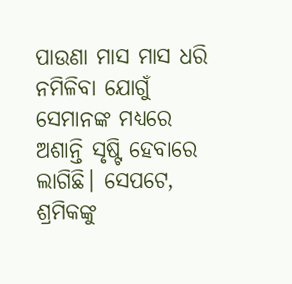ପାଉଣା ମାସ ମାସ ଧରି ନମିଳିବା ଯୋଗୁଁ ସେମାନଙ୍କ ମଧ୍ୟରେ ଅଶାନ୍ତି ସୃଷ୍ଟି ହେବାରେ ଲାଗିଛି। ସେପଟେ, ଶ୍ରମିକଙ୍କୁ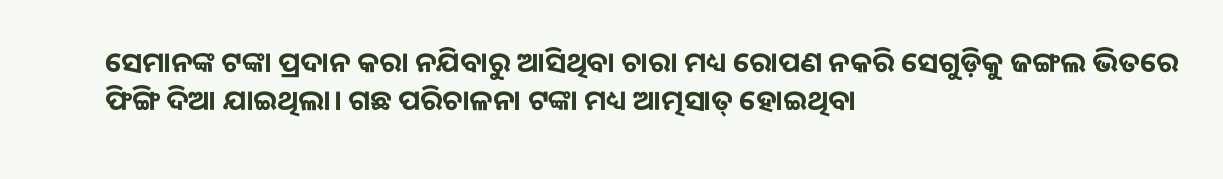ସେମାନଙ୍କ ଟଙ୍କା ପ୍ରଦାନ କରା ନଯିବାରୁ ଆସିଥିବା ଚାରା ମଧ୍ୟ ରୋପଣ ନକରି ସେଗୁଡ଼ିକୁ ଜଙ୍ଗଲ ଭିତରେ ଫିଙ୍ଗି ଦିଆ ଯାଇଥିଲା। ଗଛ ପରିଚାଳନା ଟଙ୍କା ମଧ୍ୟ ଆତ୍ମସାତ୍ ହୋଇଥିବା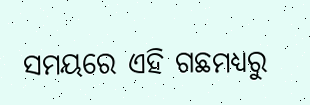ସମୟରେ ଏହି ଗଛମଧ୍ୟରୁ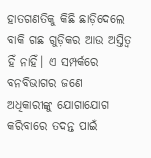ହାତଗଣତିକୁ କିଛି ଛାଡ଼ିଦେଲେ ବାକି ଗଛ ଗୁଡ଼ିକର ଆଉ ଅସ୍ତିତ୍ବ ହିଁ ନାହିଁ। ଏ ସମ୍ପର୍କରେ ବନବିଭାଗର ଜଣେ ଅଧିକାରୀଙ୍କୁ ଯୋଗାଯୋଗ କରିବାରେ ତଦନ୍ତ ପାଇଁ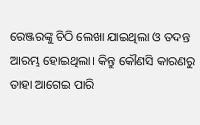ରେଞ୍ଜରଙ୍କୁ ଚିଠି ଲେଖା ଯାଇଥିଲା ଓ ତଦନ୍ତ ଆରମ୍ଭ ହୋଇଥିଲା। କିନ୍ତୁ କୌଣସି କାରଣରୁ ତାହା ଆଗେଇ ପାରି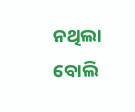ନଥିଲା ବୋଲି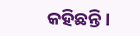କହିଛନ୍ତି।